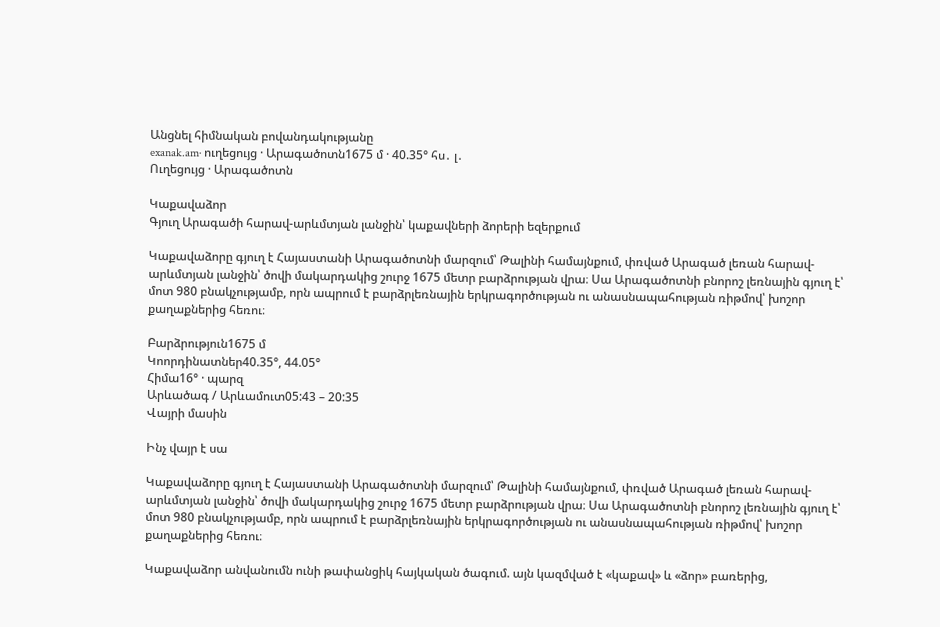Անցնել հիմնական բովանդակությանը
exanak.am· ուղեցույց · Արագածոտն1675 մ · 40.35° հս․ լ․
Ուղեցույց · Արագածոտն

Կաքավաձոր
Գյուղ Արագածի հարավ-արևմտյան լանջին՝ կաքավների ձորերի եզերքում

Կաքավաձորը գյուղ է Հայաստանի Արագածոտնի մարզում՝ Թալինի համայնքում, փռված Արագած լեռան հարավ-արևմտյան լանջին՝ ծովի մակարդակից շուրջ 1675 մետր բարձրության վրա։ Սա Արագածոտնի բնորոշ լեռնային գյուղ է՝ մոտ 980 բնակչությամբ, որն ապրում է բարձրլեռնային երկրագործության ու անասնապահության ռիթմով՝ խոշոր քաղաքներից հեռու։

Բարձրություն1675 մ
Կոորդինատներ40.35°, 44.05°
Հիմա16° · պարզ
Արևածագ / Արևամուտ05:43 – 20:35
Վայրի մասին

Ինչ վայր է սա

Կաքավաձորը գյուղ է Հայաստանի Արագածոտնի մարզում՝ Թալինի համայնքում, փռված Արագած լեռան հարավ-արևմտյան լանջին՝ ծովի մակարդակից շուրջ 1675 մետր բարձրության վրա։ Սա Արագածոտնի բնորոշ լեռնային գյուղ է՝ մոտ 980 բնակչությամբ, որն ապրում է բարձրլեռնային երկրագործության ու անասնապահության ռիթմով՝ խոշոր քաղաքներից հեռու։

Կաքավաձոր անվանումն ունի թափանցիկ հայկական ծագում. այն կազմված է «կաքավ» և «ձոր» բառերից,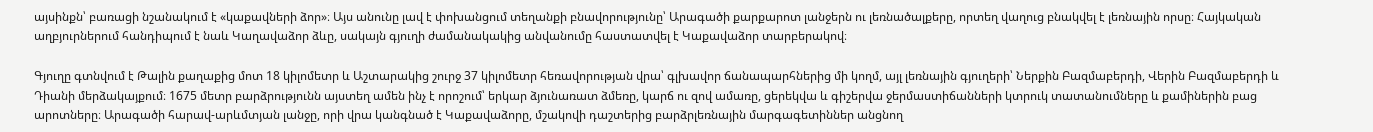այսինքն՝ բառացի նշանակում է «կաքավների ձոր»։ Այս անունը լավ է փոխանցում տեղանքի բնավորությունը՝ Արագածի քարքարոտ լանջերն ու լեռնածալքերը, որտեղ վաղուց բնակվել է լեռնային որսը։ Հայկական աղբյուրներում հանդիպում է նաև Կաղավաձոր ձևը, սակայն գյուղի ժամանակակից անվանումը հաստատվել է Կաքավաձոր տարբերակով։

Գյուղը գտնվում է Թալին քաղաքից մոտ 18 կիլոմետր և Աշտարակից շուրջ 37 կիլոմետր հեռավորության վրա՝ գլխավոր ճանապարհներից մի կողմ, այլ լեռնային գյուղերի՝ Ներքին Բազմաբերդի, Վերին Բազմաբերդի և Դիանի մերձակայքում։ 1675 մետր բարձրությունն այստեղ ամեն ինչ է որոշում՝ երկար ձյունառատ ձմեռը, կարճ ու զով ամառը, ցերեկվա և գիշերվա ջերմաստիճանների կտրուկ տատանումները և քամիներին բաց արոտները։ Արագածի հարավ-արևմտյան լանջը, որի վրա կանգնած է Կաքավաձորը, մշակովի դաշտերից բարձրլեռնային մարգագետիններ անցնող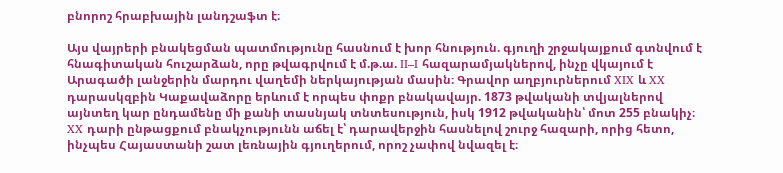բնորոշ հրաբխային լանդշաֆտ է։

Այս վայրերի բնակեցման պատմությունը հասնում է խոր հնություն. գյուղի շրջակայքում գտնվում է հնագիտական հուշարձան, որը թվագրվում է մ.թ.ա. II–I հազարամյակներով, ինչը վկայում է Արագածի լանջերին մարդու վաղեմի ներկայության մասին։ Գրավոր աղբյուրներում XIX և XX դարասկզբին Կաքավաձորը երևում է որպես փոքր բնակավայր. 1873 թվականի տվյալներով այնտեղ կար ընդամենը մի քանի տասնյակ տնտեսություն, իսկ 1912 թվականին՝ մոտ 255 բնակիչ։ XX դարի ընթացքում բնակչությունն աճել է՝ դարավերջին հասնելով շուրջ հազարի, որից հետո, ինչպես Հայաստանի շատ լեռնային գյուղերում, որոշ չափով նվազել է։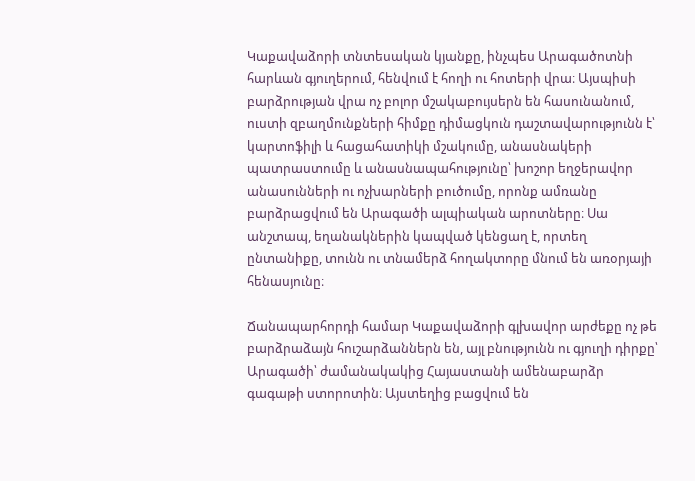Կաքավաձորի տնտեսական կյանքը, ինչպես Արագածոտնի հարևան գյուղերում, հենվում է հողի ու հոտերի վրա։ Այսպիսի բարձրության վրա ոչ բոլոր մշակաբույսերն են հասունանում, ուստի զբաղմունքների հիմքը դիմացկուն դաշտավարությունն է՝ կարտոֆիլի և հացահատիկի մշակումը, անասնակերի պատրաստումը և անասնապահությունը՝ խոշոր եղջերավոր անասունների ու ոչխարների բուծումը, որոնք ամռանը բարձրացվում են Արագածի ալպիական արոտները։ Սա անշտապ, եղանակներին կապված կենցաղ է, որտեղ ընտանիքը, տունն ու տնամերձ հողակտորը մնում են առօրյայի հենասյունը։

Ճանապարհորդի համար Կաքավաձորի գլխավոր արժեքը ոչ թե բարձրաձայն հուշարձաններն են, այլ բնությունն ու գյուղի դիրքը՝ Արագածի՝ ժամանակակից Հայաստանի ամենաբարձր գագաթի ստորոտին։ Այստեղից բացվում են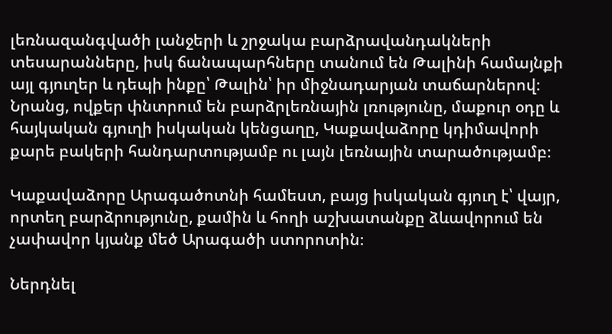լեռնազանգվածի լանջերի և շրջակա բարձրավանդակների տեսարանները, իսկ ճանապարհները տանում են Թալինի համայնքի այլ գյուղեր և դեպի ինքը՝ Թալին՝ իր միջնադարյան տաճարներով։ Նրանց, ովքեր փնտրում են բարձրլեռնային լռությունը, մաքուր օդը և հայկական գյուղի իսկական կենցաղը, Կաքավաձորը կդիմավորի քարե բակերի հանդարտությամբ ու լայն լեռնային տարածությամբ։

Կաքավաձորը Արագածոտնի համեստ, բայց իսկական գյուղ է՝ վայր, որտեղ բարձրությունը, քամին և հողի աշխատանքը ձևավորում են չափավոր կյանք մեծ Արագածի ստորոտին։

Ներդնել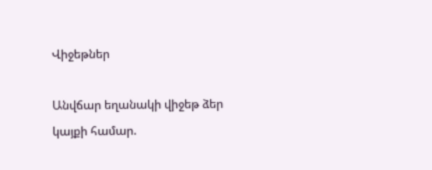Վիջեթներ

Անվճար եղանակի վիջեթ ձեր կայքի համար.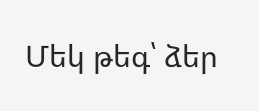Մեկ թեգ՝ ձեր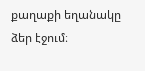քաղաքի եղանակը ձեր էջում։